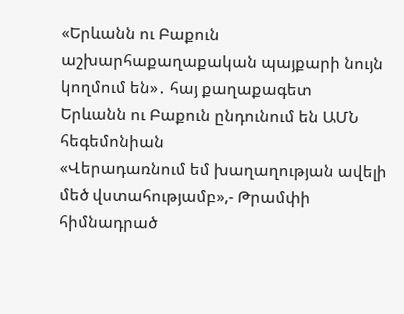«Երևանն ու Բաքուն աշխարհաքաղաքական պայքարի նույն կողմում են»․ հայ քաղաքագետ
Երևանն ու Բաքուն ընդունում են ԱՄՆ հեգեմոնիան
«Վերադառնում եմ խաղաղության ավելի մեծ վստահությամբ»,- Թրամփի հիմնադրած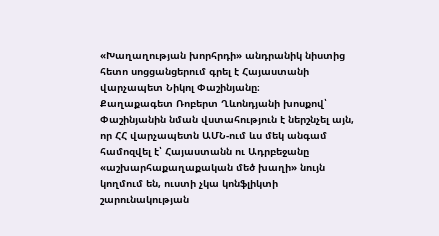«Խաղաղության խորհրդի» անդրանիկ նիստից հետո սոցցանցերում գրել է Հայաստանի վարչապետ Նիկոլ Փաշինյանը։
Քաղաքագետ Ռոբերտ Ղևոնդյանի խոսքով՝ Փաշինյանին նման վստահություն է ներշնչել այն, որ ՀՀ վարչապետն ԱՄՆ-ում ևս մեկ անգամ համոզվել է՝ Հայաստանն ու Ադրբեջանը «աշխարհաքաղաքական մեծ խաղի» նույն կողմում են, ուստի չկա կոնֆլիկտի շարունակության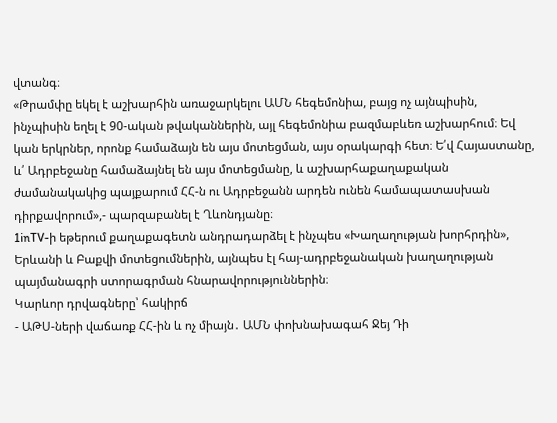վտանգ։
«Թրամփը եկել է աշխարհին առաջարկելու ԱՄՆ հեգեմոնիա, բայց ոչ այնպիսին, ինչպիսին եղել է 90-ական թվականներին, այլ հեգեմոնիա բազմաբևեռ աշխարհում։ Եվ կան երկրներ, որոնք համաձայն են այս մոտեցման, այս օրակարգի հետ։ Ե՛վ Հայաստանը, և՛ Ադրբեջանը համաձայնել են այս մոտեցմանը, և աշխարհաքաղաքական ժամանակակից պայքարում ՀՀ-ն ու Ադրբեջանն արդեն ունեն համապատասխան դիրքավորում»,- պարզաբանել է Ղևոնդյանը։
1inTV-ի եթերում քաղաքագետն անդրադարձել է ինչպես «Խաղաղության խորհրդին», Երևանի և Բաքվի մոտեցումներին, այնպես էլ հայ-ադրբեջանական խաղաղության պայմանագրի ստորագրման հնարավորություններին։
Կարևոր դրվագները՝ հակիրճ
- ԱԹՍ-ների վաճառք ՀՀ-ին և ոչ միայն․ ԱՄՆ փոխնախագահ Ջեյ Դի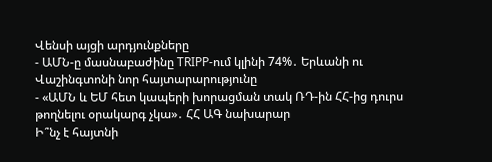Վենսի այցի արդյունքները
- ԱՄՆ-ը մասնաբաժինը TRIPP-ում կլինի 74%․ Երևանի ու Վաշինգտոնի նոր հայտարարությունը
- «ԱՄՆ և ԵՄ հետ կապերի խորացման տակ ՌԴ-ին ՀՀ-ից դուրս թողնելու օրակարգ չկա»․ ՀՀ ԱԳ նախարար
Ի՞նչ է հայտնի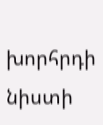խորհրդի նիստի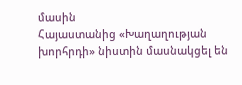մասին
Հայաստանից «Խաղաղության խորհրդի» նիստին մասնակցել են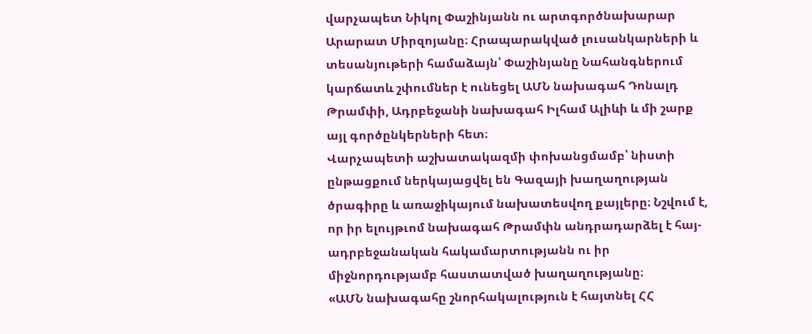վարչապետ Նիկոլ Փաշինյանն ու արտգործնախարար Արարատ Միրզոյանը։ Հրապարակված լուսանկարների և տեսանյութերի համաձայն՝ Փաշինյանը Նահանգներում կարճատև շփումներ է ունեցել ԱՄՆ նախագահ Դոնալդ Թրամփի, Ադրբեջանի նախագահ Իլհամ Ալիևի և մի շարք այլ գործընկերների հետ։
Վարչապետի աշխատակազմի փոխանցմամբ՝ նիստի ընթացքում ներկայացվել են Գազայի խաղաղության ծրագիրը և առաջիկայում նախատեսվող քայլերը։ Նշվում է, որ իր ելույթւոմ նախագահ Թրամփն անդրադարձել է հայ-ադրբեջանական հակամարտությանն ու իր միջնորդությամբ հաստատված խաղաղությանը։
«ԱՄՆ նախագահը շնորհակալություն է հայտնել ՀՀ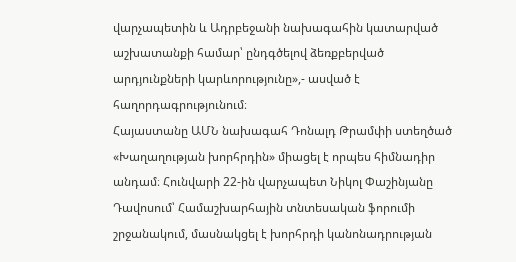վարչապետին և Ադրբեջանի նախագահին կատարված աշխատանքի համար՝ ընդգծելով ձեռքբերված արդյունքների կարևորությունը»,- ասված է հաղորդագրությունում։
Հայաստանը ԱՄՆ նախագահ Դոնալդ Թրամփի ստեղծած «Խաղաղության խորհրդին» միացել է որպես հիմնադիր անդամ։ Հունվարի 22-ին վարչապետ Նիկոլ Փաշինյանը Դավոսում՝ Համաշխարհային տնտեսական ֆորումի շրջանակում, մասնակցել է խորհրդի կանոնադրության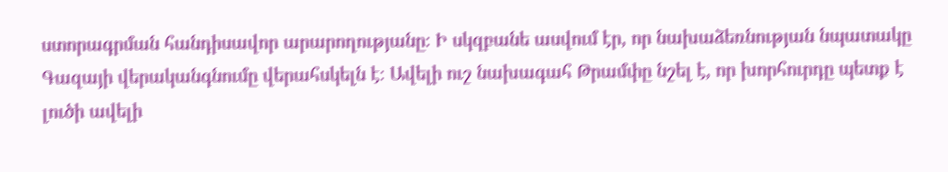ստորագրման հանդիսավոր արարողությանը։ Ի սկզբանե ասվում էր, որ նախաձեռնության նպատակը Գազայի վերականգնումը վերահսկելն է։ Ավելի ուշ նախագահ Թրամփը նշել է, որ խորհուրդը պետք է լուծի ավելի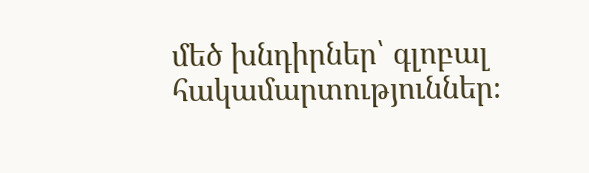մեծ խնդիրներ՝ գլոբալ հակամարտություններ։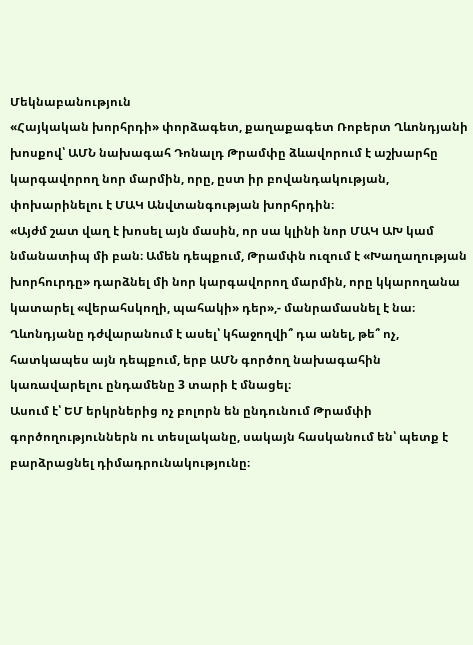Մեկնաբանություն
«Հայկական խորհրդի» փորձագետ, քաղաքագետ Ռոբերտ Ղևոնդյանի խոսքով՝ ԱՄՆ նախագահ Դոնալդ Թրամփը ձևավորում է աշխարհը կարգավորող նոր մարմին, որը, ըստ իր բովանդակության, փոխարինելու է ՄԱԿ Անվտանգության խորհրդին։
«Այժմ շատ վաղ է խոսել այն մասին, որ սա կլինի նոր ՄԱԿ ԱԽ կամ նմանատիպ մի բան։ Ամեն դեպքում, Թրամփն ուզում է «Խաղաղության խորհուրդը» դարձնել մի նոր կարգավորող մարմին, որը կկարողանա կատարել «վերահսկողի, պահակի» դեր»,- մանրամասնել է նա։
Ղևոնդյանը դժվարանում է ասել՝ կհաջողվի՞ դա անել, թե՞ ոչ, հատկապես այն դեպքում, երբ ԱՄՆ գործող նախագահին կառավարելու ընդամենը 3 տարի է մնացել։
Ասում է՝ ԵՄ երկրներից ոչ բոլորն են ընդունում Թրամփի գործողություններն ու տեսլականը, սակայն հասկանում են՝ պետք է բարձրացնել դիմադրունակությունը։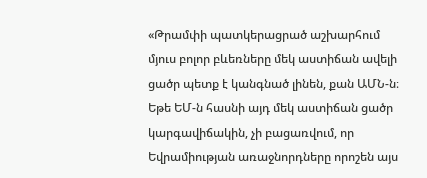«Թրամփի պատկերացրած աշխարհում մյուս բոլոր բևեռները մեկ աստիճան ավելի ցածր պետք է կանգնած լինեն, քան ԱՄՆ-ն։ Եթե ԵՄ-ն հասնի այդ մեկ աստիճան ցածր կարգավիճակին, չի բացառվում, որ Եվրամիության առաջնորդները որոշեն այս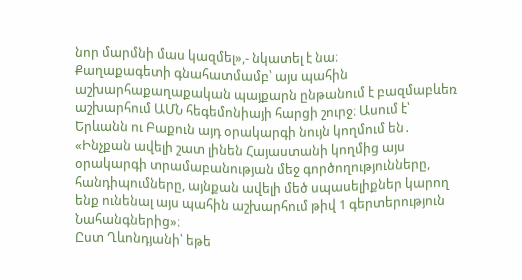նոր մարմնի մաս կազմել»,- նկատել է նա։
Քաղաքագետի գնահատմամբ՝ այս պահին աշխարհաքաղաքական պայքարն ընթանում է բազմաբևեռ աշխարհում ԱՄՆ հեգեմոնիայի հարցի շուրջ։ Ասում է՝ Երևանն ու Բաքուն այդ օրակարգի նույն կողմում են․
«Ինչքան ավելի շատ լինեն Հայաստանի կողմից այս օրակարգի տրամաբանության մեջ գործողությունները, հանդիպումները, այնքան ավելի մեծ սպասելիքներ կարող ենք ունենալ այս պահին աշխարհում թիվ 1 գերտերություն Նահանգներից»։
Ըստ Ղևոնդյանի՝ եթե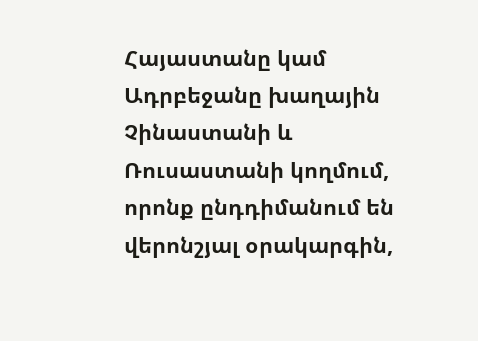Հայաստանը կամ Ադրբեջանը խաղային Չինաստանի և Ռուսաստանի կողմում, որոնք ընդդիմանում են վերոնշյալ օրակարգին,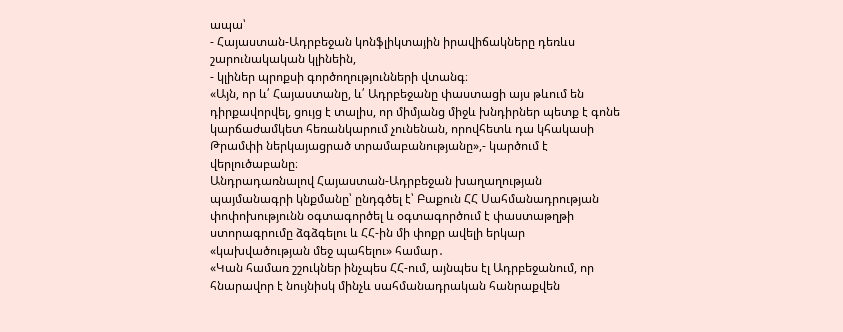ապա՝
- Հայաստան-Ադրբեջան կոնֆլիկտային իրավիճակները դեռևս շարունակական կլինեին,
- կլիներ պրոքսի գործողությունների վտանգ։
«Այն, որ և՛ Հայաստանը, և՛ Ադրբեջանը փաստացի այս թևում են դիրքավորվել, ցույց է տալիս, որ միմյանց միջև խնդիրներ պետք է գոնե կարճաժամկետ հեռանկարում չունենան, որովհետև դա կհակասի Թրամփի ներկայացրած տրամաբանությանը»,- կարծում է վերլուծաբանը։
Անդրադառնալով Հայաստան-Ադրբեջան խաղաղության պայմանագրի կնքմանը՝ ընդգծել է՝ Բաքուն ՀՀ Սահմանադրության փոփոխությունն օգտագործել և օգտագործում է փաստաթղթի ստորագրումը ձգձգելու և ՀՀ-ին մի փոքր ավելի երկար «կախվածության մեջ պահելու» համար․
«Կան համառ շշուկներ ինչպես ՀՀ-ում, այնպես էլ Ադրբեջանում, որ հնարավոր է նույնիսկ մինչև սահմանադրական հանրաքվեն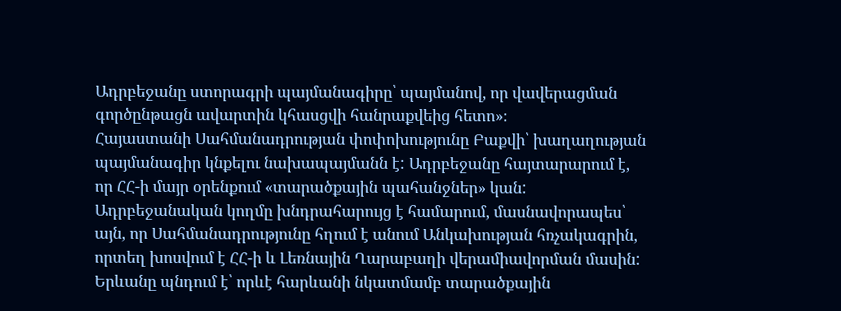Ադրբեջանը ստորագրի պայմանագիրը՝ պայմանով, որ վավերացման գործընթացն ավարտին կհասցվի հանրաքվեից հետո»։
Հայաստանի Սահմանադրության փոփոխությունը Բաքվի՝ խաղաղության պայմանագիր կնքելու նախապայմանն է: Ադրբեջանը հայտարարում է, որ ՀՀ-ի մայր օրենքում «տարածքային պահանջներ» կան: Ադրբեջանական կողմը խնդրահարույց է համարում, մասնավորապես՝ այն, որ Սահմանադրությունը հղում է անում Անկախության հռչակագրին, որտեղ խոսվում է ՀՀ-ի և Լեռնային Ղարաբաղի վերամիավորման մասին:
Երևանը պնդում է՝ որևէ հարևանի նկատմամբ տարածքային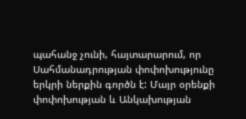պահանջ չունի, հայտարարում, որ Սահմանադրության փոփոխությունը երկրի ներքին գործն է: Մայր օրենքի փոփոխության և Անկախության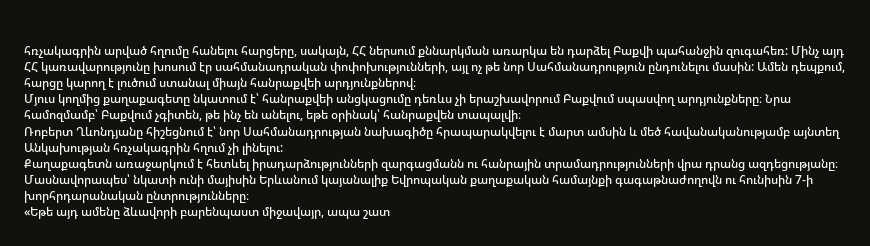հռչակագրին արված հղումը հանելու հարցերը, սակայն, ՀՀ ներսում քննարկման առարկա են դարձել Բաքվի պահանջին զուգահեռ: Մինչ այդ ՀՀ կառավարությունը խոսում էր սահմանադրական փոփոխությունների, այլ ոչ թե նոր Սահմանադրություն ընդունելու մասին: Ամեն դեպքում, հարցը կարող է լուծում ստանալ միայն հանրաքվեի արդյունքներով։
Մյուս կողմից քաղաքագետը նկատում է՝ հանրաքվեի անցկացումը դեռևս չի երաշխավորում Բաքվում սպասվող արդյունքները։ Նրա համոզմամբ՝ Բաքվում չգիտեն, թե ինչ են անելու, եթե օրինակ՝ հանրաքվեն տապալվի։
Ռոբերտ Ղևոնդյանը հիշեցնում է՝ նոր Սահմանադրության նախագիծը հրապարակվելու է մարտ ամսին և մեծ հավանականությամբ այնտեղ Անկախության հռչակագրին հղում չի լինելու:
Քաղաքագետն առաջարկում է հետևել իրադարձությունների զարգացմանն ու հանրային տրամադրությունների վրա դրանց ազդեցությանը։ Մասնավորապես՝ նկատի ունի մայիսին Երևանում կայանալիք Եվրոպական քաղաքական համայնքի գագաթնաժողովն ու հունիսին 7-ի խորհրդարանական ընտրությունները։
«Եթե այդ ամենը ձևավորի բարենպաստ միջավայր, ապա շատ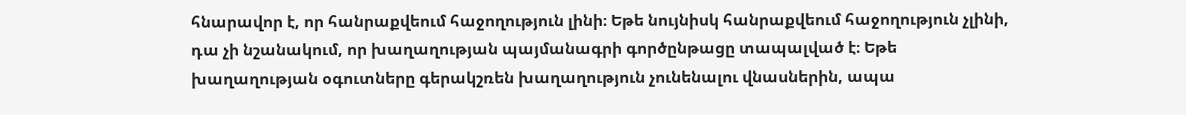հնարավոր է, որ հանրաքվեում հաջողություն լինի։ Եթե նույնիսկ հանրաքվեում հաջողություն չլինի, դա չի նշանակում, որ խաղաղության պայմանագրի գործընթացը տապալված է։ Եթե խաղաղության օգուտները գերակշռեն խաղաղություն չունենալու վնասներին, ապա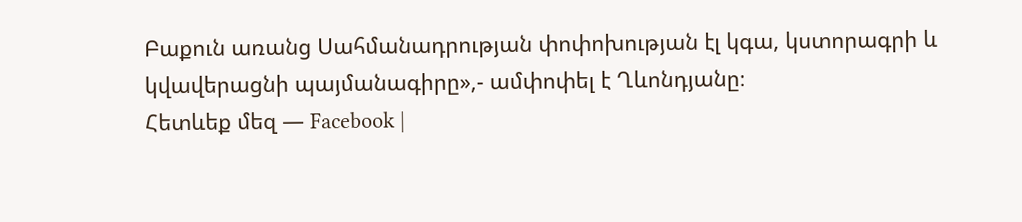Բաքուն առանց Սահմանադրության փոփոխության էլ կգա, կստորագրի և կվավերացնի պայմանագիրը»,- ամփոփել է Ղևոնդյանը։
Հետևեք մեզ — Facebook |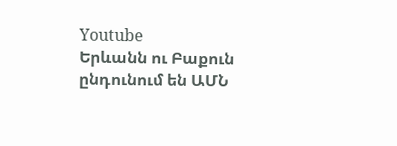Youtube
Երևանն ու Բաքուն ընդունում են ԱՄՆ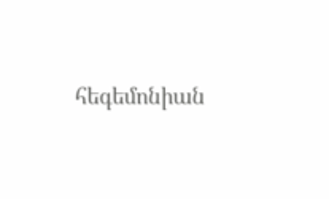հեգեմոնիան